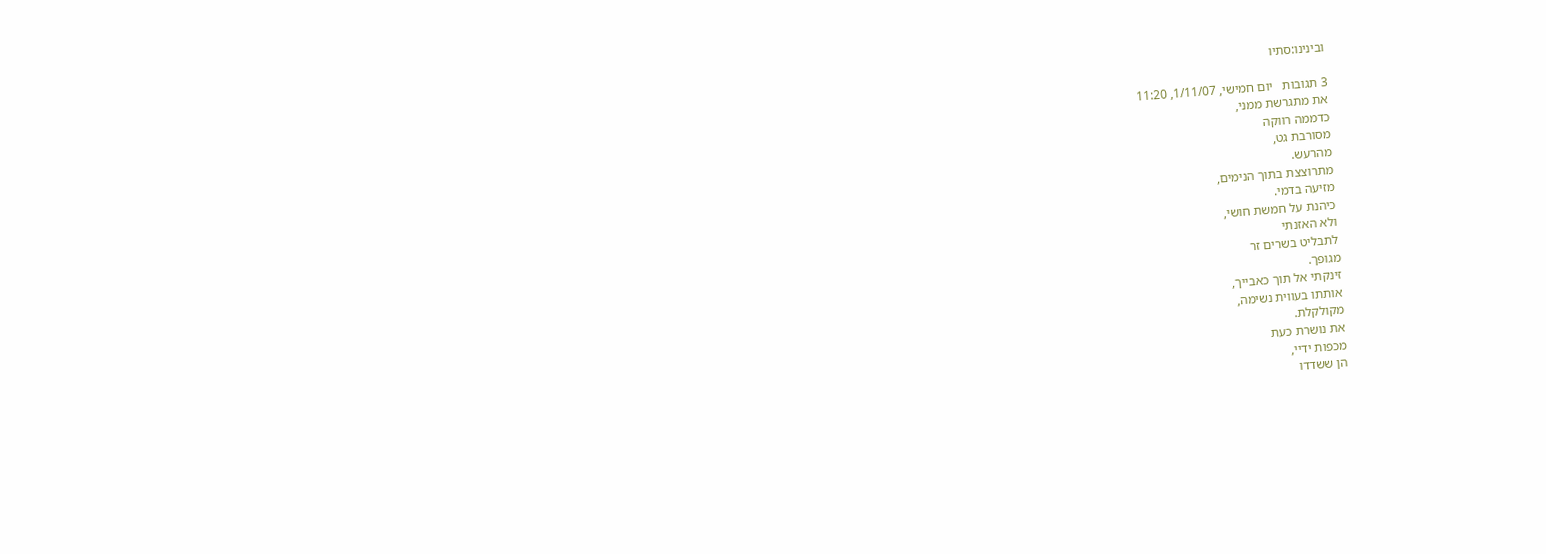ובינינו:סתיו

3 תגובות   יום חמישי, 1/11/07, 11:20
את מתגרשת ממני,
כדממה רווקה
מסורבת גט,
מהרעש.
מתרוצצת בתוך הנימים,
מזיעה בדמי.
כיהנת על חמשת חושי,
ולא האזנתי
לתבליט בשרים זר
מגופך.
זינקתי אל תוך כאבייך,
אותתו בעווית נשימה,
מקולקלת.
את נושרת כעת
מכפות ידיי,
הן ששדדו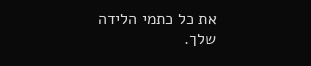את כל כתמי הלידה
שלך.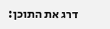דרג את התוכן: